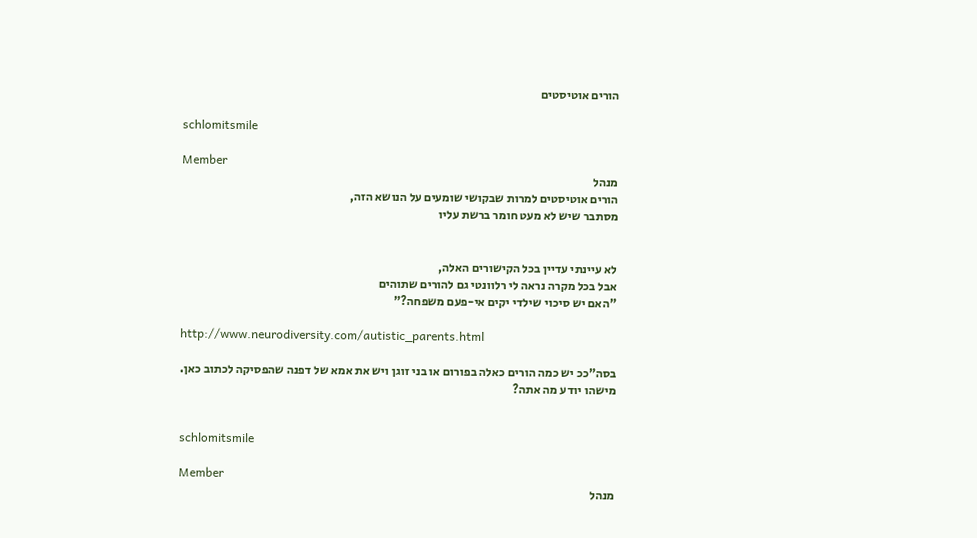הורים אוטיסטים

schlomitsmile

Member
מנהל
הורים אוטיסטים למרות שבקושי שומעים על הנושא הזה,
מסתבר שיש לא מעט חומר ברשת עליו


לא עיינתי עדיין בכל הקישורים האלה,
אבל בכל מקרה נראה לי רלוונטי גם להורים שתוהים
"האם יש סיכוי שילדי יקים אי-פעם משפחה?"

http://www.neurodiversity.com/autistic_parents.html

בסה"ככ יש כמה הורים כאלה בפורום או בני זוגן ויש את אמא של דפנה שהפסיקה לכתוב כאן.
מישהו יודע מה אתה?


schlomitsmile

Member
מנהל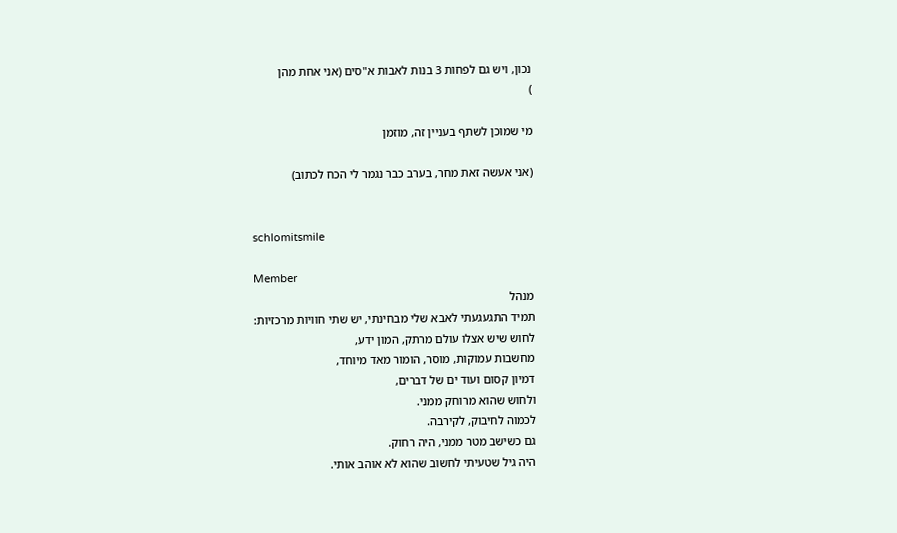נכון, ויש גם לפחות 3 בנות לאבות א"סים (אני אחת מהן
)

מי שמוכן לשתף בעניין זה, מוזמן

(אני אעשה זאת מחר, בערב כבר נגמר לי הכח לכתוב)


schlomitsmile

Member
מנהל
תמיד התגעגעתי לאבא שלי מבחינתי, יש שתי חוויות מרכזיות:
לחוש שיש אצלו עולם מרתק, המון ידע,
מחשבות עמוקות, מוסר, הומור מאד מיוחד,
דמיון קסום ועוד ים של דברים,
ולחוש שהוא מרוחק ממני.
לכמוה לחיבוק, לקירבה.
גם כשישב מטר ממני, היה רחוק.
היה גיל שטעיתי לחשוב שהוא לא אוהב אותי.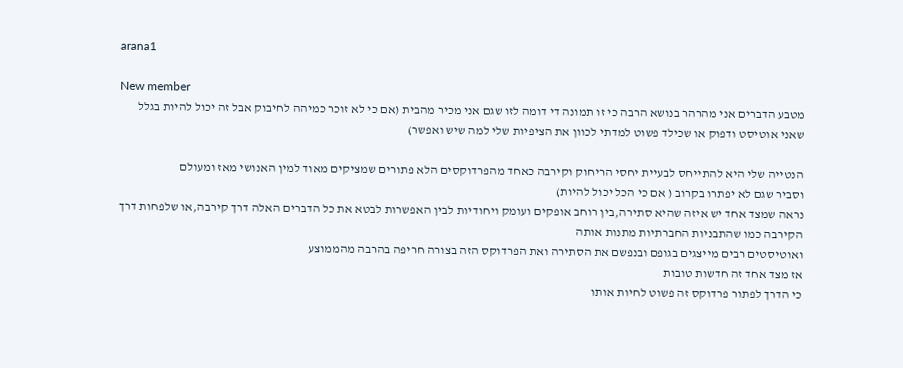arana1

New member
מטבע הדברים אני מהרהר בנושא הרבה כי זו תמונה די דומה לזו שגם אני מכיר מהבית (אם כי לא זוכר כמיהה לחיבוק אבל זה יכול להיות בגלל שאני אוטיסט ודפוק או שכילד פשוט למדתי לכוון את הציפיות שלי למה שיש ואפשר)

הנטייה שלי היא להתייחס לבעיית יחסי הריחוק וקירבה כאחד מהפרדוקסים הלא פתורים שמציקים מאוד למין האנושי מאז ומעולם
וסביר שגם לא יפתרו בקרוב ( אם כי הכל יכול להיות)
נראה שמצד אחד יש איזה שהיא סתירה,בין רוחב אופקים ועומק ויחודיות לבין האפשרות לבטא את כל הדברים האלה דרך קירבה,או שלפחות דרך הקירבה כמו שהתבניות החברתיות מתנות אותה
ואוטיסטים רבים מייצגים בגופם ובנפשם את הסתירה ואת הפרדוקס הזה בצורה חריפה בהרבה מהממוצע
אז מצד אחד זה חדשות טובות
כי הדרך לפתור פרדוקס זה פשוט לחיות אותו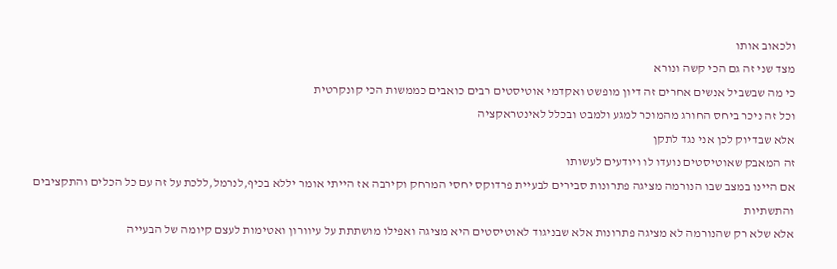ולכאוב אותו
מצד שני זה גם הכי קשה ונורא
כי מה שבשביל אנשים אחרים זה דיון מופשט ואקדמי אוטיסטים רבים כואבים כממשות הכי קונקרטית
וכל זה ניכר ביחס החורג מהמוכר למגע ולמבט ובכלל לאינטראקציה
אלא שבדיוק לכן אני נגד לתקן
זה המאבק שאוטיסטים נועדו לו ויודעים לעשותו
אם היינו במצב שבו הנורמה מציגה פתרונות סבירים לבעיית פרדוקס יחסי המרחק וקירבה אז הייתי אומר יללא בכיף,לנרמל,ללכת על זה עם כל הכלים והתקציבים והתשתיות
אלא שלא רק שהנורמה לא מציגה פתרונות אלא שבניגוד לאוטיסטים היא מציגה ואפילו מושתתת על עיוורון ואטימות לעצם קיומה של הבעייה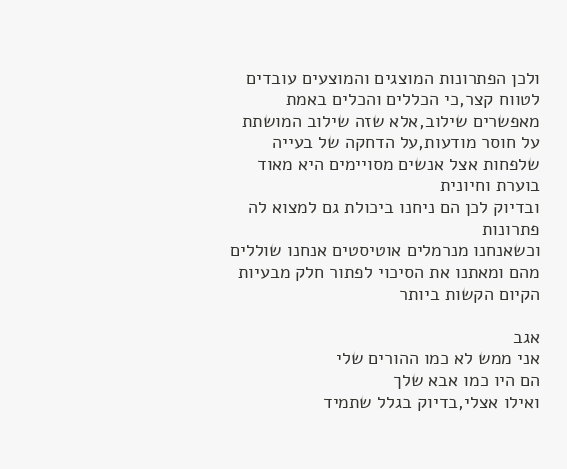ולכן הפתרונות המוצגים והמוצעים עובדים לטווח קצר,כי הכללים והכלים באמת מאפשרים שילוב,אלא שזה שילוב המושתת על חוסר מודעות,על הדחקה של בעייה שלפחות אצל אנשים מסויימים היא מאוד בוערת וחיונית
ובדיוק לכן הם ניחנו ביכולת גם למצוא לה פתרונות
וכשאנחנו מנרמלים אוטיסטים אנחנו שוללים מהם ומאתנו את הסיכוי לפתור חלק מבעיות הקיום הקשות ביותר

אגב
אני ממש לא כמו ההורים שלי
הם היו כמו אבא שלך
ואילו אצלי,בדיוק בגלל שתמיד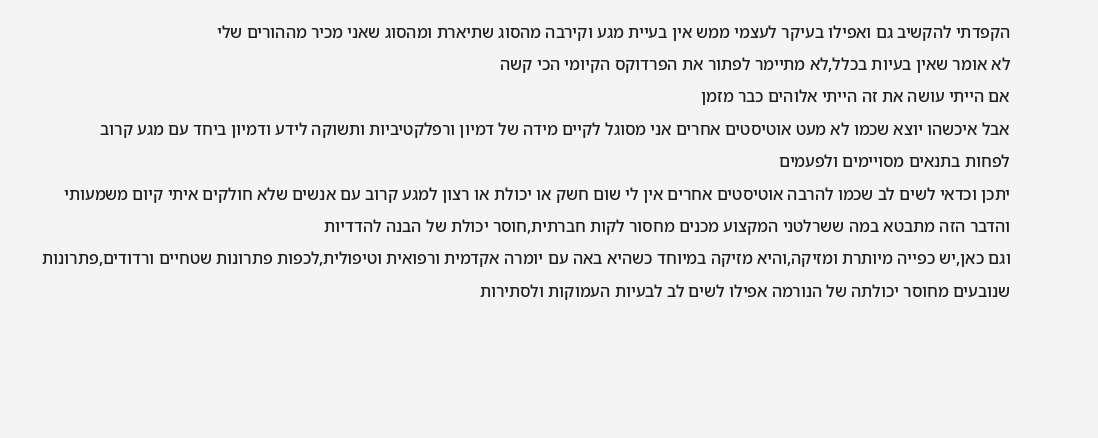הקפדתי להקשיב גם ואפילו בעיקר לעצמי ממש אין בעיית מגע וקירבה מהסוג שתיארת ומהסוג שאני מכיר מההורים שלי
לא אומר שאין בעיות בכלל,לא מתיימר לפתור את הפרדוקס הקיומי הכי קשה
אם הייתי עושה את זה הייתי אלוהים כבר מזמן
אבל איכשהו יוצא שכמו לא מעט אוטיסטים אחרים אני מסוגל לקיים מידה של דמיון ורפלקטיביות ותשוקה לידע ודמיון ביחד עם מגע קרוב
לפחות בתנאים מסויימים ולפעמים
יתכן וכדאי לשים לב שכמו להרבה אוטיסטים אחרים אין לי שום חשק או יכולת או רצון למגע קרוב עם אנשים שלא חולקים איתי קיום משמעותי
והדבר הזה מתבטא במה ששרלטני המקצוע מכנים מחסור לקות חברתית,חוסר יכולת של הבנה להדדיות
וגם כאן,יש כפייה מיותרת ומזיקה,והיא מזיקה במיוחד כשהיא באה עם יומרה אקדמית ורפואית וטיפולית,לכפות פתרונות שטחיים ורדודים,פתרונות שנובעים מחוסר יכולתה של הנורמה אפילו לשים לב לבעיות העמוקות ולסתירות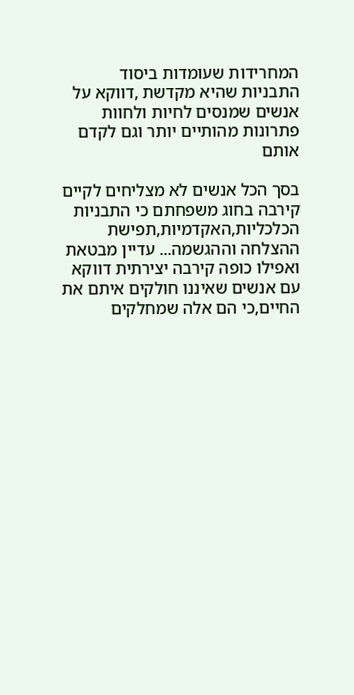המחרידות שעומדות ביסוד התבניות שהיא מקדשת ,דווקא על אנשים שמנסים לחיות ולחוות פתרונות מהותיים יותר וגם לקדם אותם

בסך הכל אנשים לא מצליחים לקיים קירבה בחוג משפחתם כי התבניות הכלכליות,האקדמיות,תפישת ההצלחה וההגשמה... עדיין מבטאת ואפילו כופה קירבה יצירתית דווקא עם אנשים שאיננו חולקים איתם את החיים,כי הם אלה שמחלקים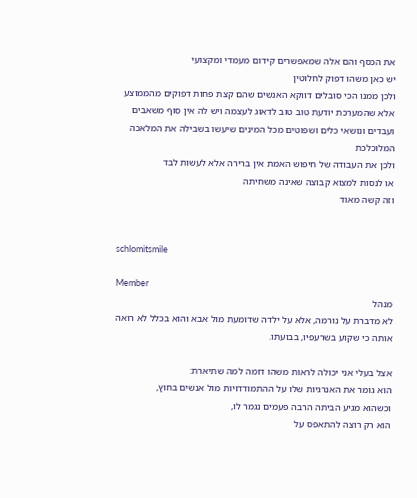את הכסף והם אלה שמאפשרים קידום מעמדי ומקצועי
יש כאן משהו דפוק לחלוטין
ולכן ממנו הכי סובלים דווקא האנשים שהם קצת פחות דפוקים מהממוצע
אלא שהמערכת יודעת טוב טוב לדאוג לעצמה ויש לה אין סוף משאבים ועבדים ונושאי כלים ושפוטים מכל המינים שיעשו בשבילה את המלאכה המלוכלכת
ולכן את העבודה של חיפוש האמת אין ברירה אלא לעשות לבד
או לנסות למצוא קבוצה שאינה משחיתה
וזה קשה מאוד


schlomitsmile

Member
מנהל
לא מדברת על נורמה, אלא על ילדה שדומעת מול אבא והוא בכלל לא רואה אותה כי שקוע בשרעפיו, בבועתו.

אצל בעלי אני יכולה לראות משהו דומה למה שתיארת:
הוא גומר את האנרגיות שלו על ההתמודדויות מול אנשים בחוץ,
וכשהוא מגיע הביתה הרבה פעמים נגמר לו,
הוא רק רוצה להתאפס על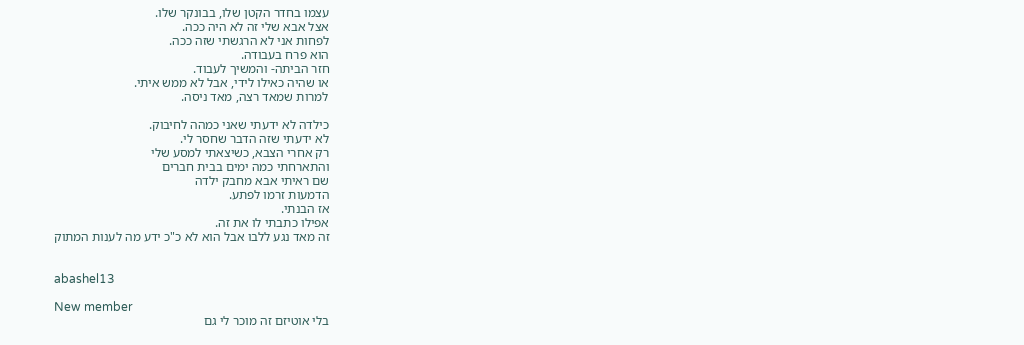עצמו בחדר הקטן שלו, בבונקר שלו.
אצל אבא שלי זה לא היה ככה.
לפחות אני לא הרגשתי שזה ככה.
הוא פרח בעבודה.
חזר הביתה- והמשיך לעבוד.
או שהיה כאילו לידי, אבל לא ממש איתי.
למרות שמאד רצה, מאד ניסה.

כילדה לא ידעתי שאני כמהה לחיבוק.
לא ידעתי שזה הדבר שחסר לי.
רק אחרי הצבא, כשיצאתי למסע שלי
והתארחתי כמה ימים בבית חברים
שם ראיתי אבא מחבק ילדה
הדמעות זרמו לפתע.
אז הבנתי.
אפילו כתבתי לו את זה.
זה מאד נגע ללבו אבל הוא לא כ"כ ידע מה לענות המתוק


abashel13

New member
בלי אוטיזם זה מוכר לי גם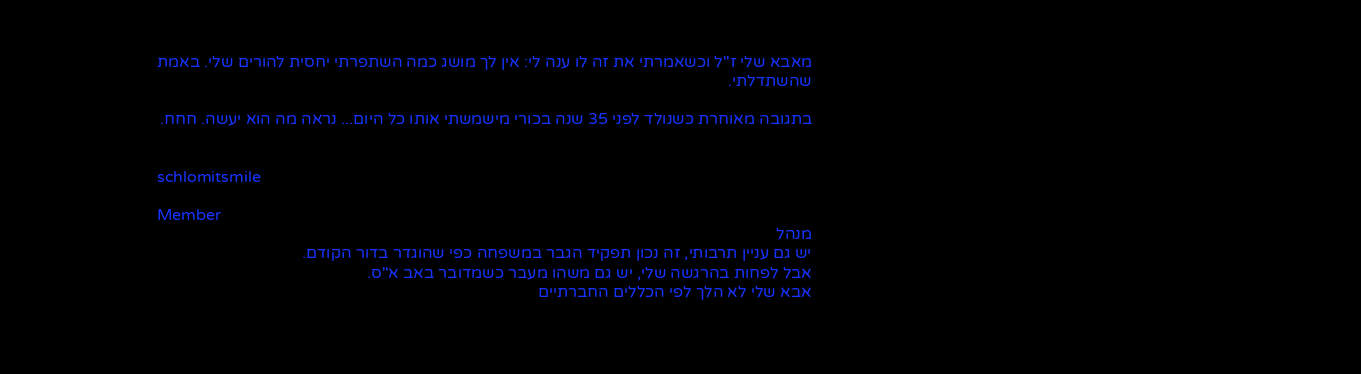מאבא שלי ז"ל וכשאמרתי את זה לו ענה לי: אין לך מושג כמה השתפרתי יחסית להורים שלי. באמת שהשתדלתי.

בתגובה מאוחרת כשנולד לפני 35 שנה בכורי מישמשתי אותו כל היום... נראה מה הוא יעשה. חחח.


schlomitsmile

Member
מנהל
יש גם עניין תרבותי, זה נכון תפקיד הגבר במשפחה כפי שהוגדר בדור הקודם.
אבל לפחות בהרגשה שלי, יש גם משהו מעבר כשמדובר באב א"ס.
אבא שלי לא הלך לפי הכללים החברתיים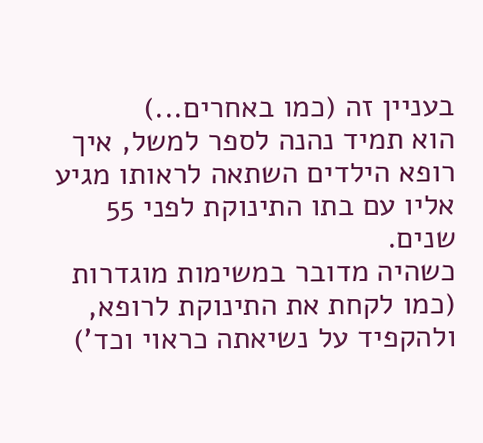בעניין זה (כמו באחרים...)
הוא תמיד נהנה לספר למשל, איך רופא הילדים השתאה לראותו מגיע אליו עם בתו התינוקת לפני 55 שנים.
כשהיה מדובר במשימות מוגדרות
(כמו לקחת את התינוקת לרופא, ולהקפיד על נשיאתה כראוי וכד')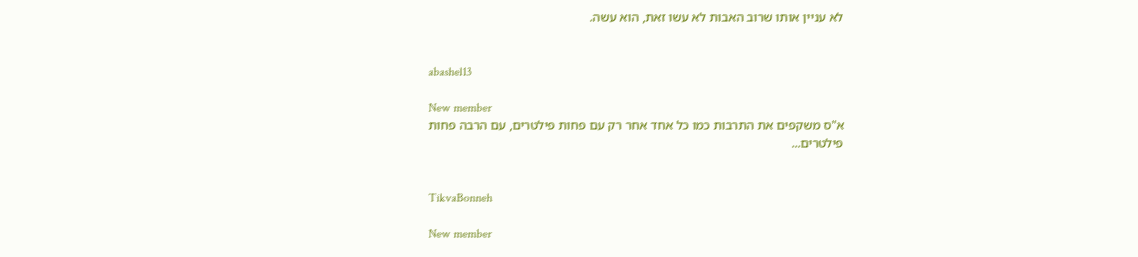לא עניין אותו שרוב האבות לא עשו זאת, הוא עשה.


abashel13

New member
א"ס משקפים את התרבות כמו כל אחד אחר רק עם פחות פילטרים, עם הרבה פחות פילטרים...


TikvaBonneh

New member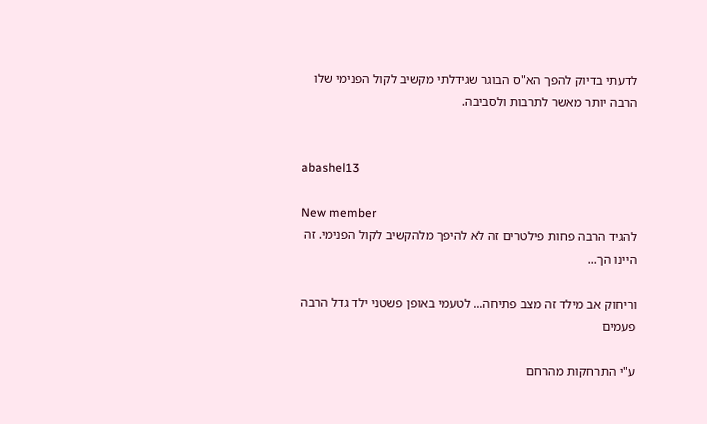לדעתי בדיוק להפך הא"ס הבוגר שגידלתי מקשיב לקול הפנימי שלו הרבה יותר מאשר לתרבות ולסביבה.


abashel13

New member
להגיד הרבה פחות פילטרים זה לא להיפך מלהקשיב לקול הפנימי. זה היינו הך...

וריחוק אב מילד זה מצב פתיחה... לטעמי באופן פשטני ילד גדל הרבה פעמים

ע"י התרחקות מהרחם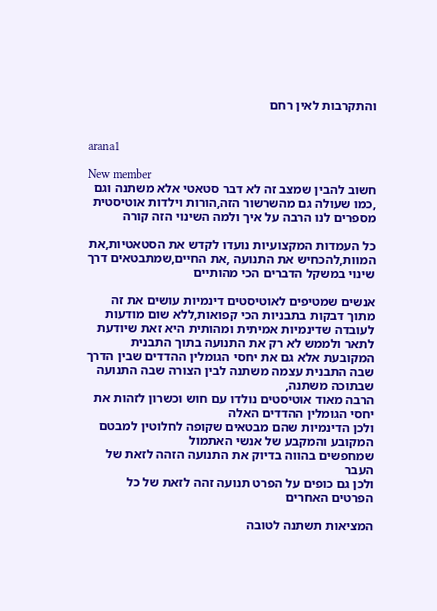והתקרבות לאין רחם


arana1

New member
חשוב להבין שמצב זה לא דבר סטאטי אלא משתנה וגם ,כמו שעולה גם מהשרשור הזה,הורות וילדות אוטיסטית מספרים לנו הרבה על איך ולמה השינוי הזה קורה

כל העמדות המקצועיות נועדו לקדש את הסטאטיות,את המוות,להכחיש את התנועה ,את החיים,שמתבטאים דרך שינוי במשקל הדברים הכי מהותיים

אנשים שמטיפים לאוטיסטים דינמיות עושים את זה מתוך דבקות בתבניות הכי קפואות,ללא שום מודעות לעובדה שדינמיות אמיתית ומהותית היא זאת שיודעת לתאר ולממש לא רק את התנועה בתוך התבנית המקובעת אלא גם את יחסי הגומלין ההדדים שבין הדרך שבה התבנית עצמה משתנה לבין הצורה שבה התנועה שבתוכה משתנה,
הרבה מאוד אוטיסטים נולדו עם חוש וכשרון לזהות את יחסי הגומלין ההדדים האלה
ולכן הדינמיות שהם מבטאים שקופה לחלוטין למבטם המקובע והמקבע של אנשי האתמול
שמחפשים בהווה בדיוק את התנועה הזהה לזאת של העבר
ולכן גם כופים על הפרט תנועה זהה לזאת של כל הפרטים האחרים

המציאות תשתנה לטובה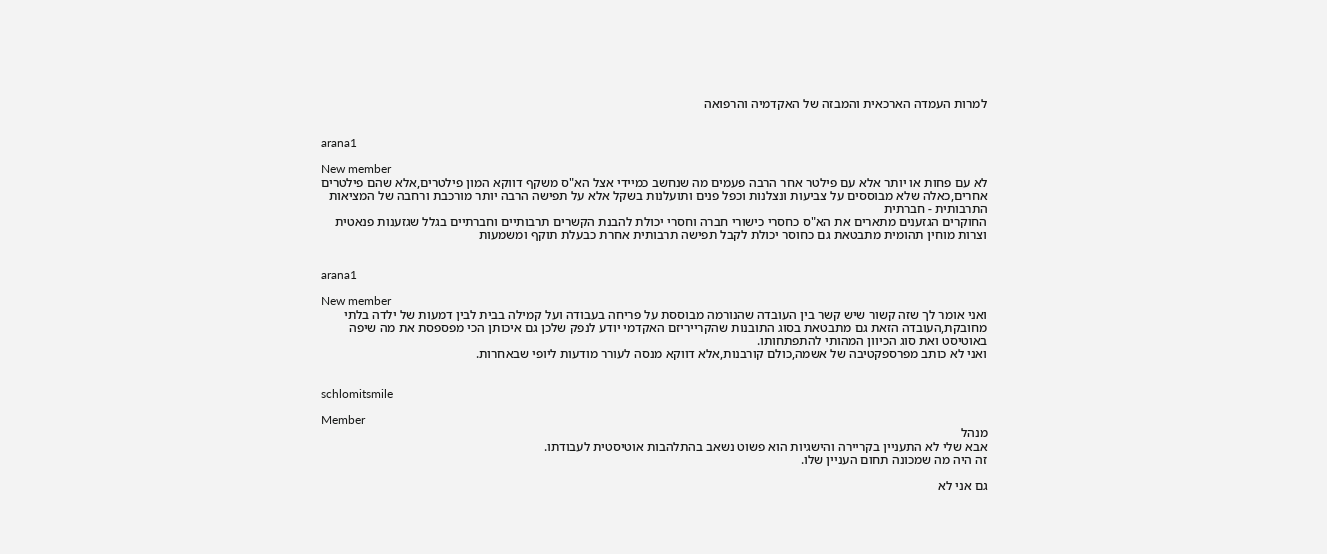למרות העמדה הארכאית והמבזה של האקדמיה והרפואה


arana1

New member
לא עם פחות או יותר אלא עם פילטר אחר הרבה פעמים מה שנחשב כמיידי אצל הא"ס משקף דווקא המון פילטרים,אלא שהם פילטרים אחרים,כאלה שלא מבוססים על צביעות ונצלנות וכפל פנים ותועלנות בשקל אלא על תפישה הרבה יותר מורכבת ורחבה של המציאות התרבותית - חברתית
החוקרים הגזענים מתארים את הא"ס כחסרי כישורי חברה וחסרי יכולת להבנת הקשרים תרבותיים וחברתיים בגלל שגזענות פנאטית וצרות מוחין תהומית מתבטאת גם כחוסר יכולת לקבל תפישה תרבותית אחרת כבעלת תוקף ומשמעות


arana1

New member
ואני אומר לך שזה קשור שיש קשר בין העובדה שהנורמה מבוססת על פריחה בעבודה ועל קמילה בבית לבין דמעות של ילדה בלתי מחובקת,העובדה הזאת גם מתבטאת בסוג התובנות שהקרייריזם האקדמי יודע לנפק שלכן גם איכותן הכי מפספסת את מה שיפה באוטיסט ואת סוג הכיוון המהותי להתפתחותו.
ואני לא כותב מפרספקטיבה של אשמה,כולם קורבנות,אלא דווקא מנסה לעורר מודעות ליופי שבאחרות.


schlomitsmile

Member
מנהל
אבא שלי לא התעניין בקריירה והישגיות הוא פשוט נשאב בהתלהבות אוטיסטית לעבודתו.
זה היה מה שמכונה תחום העניין שלו.

גם אני לא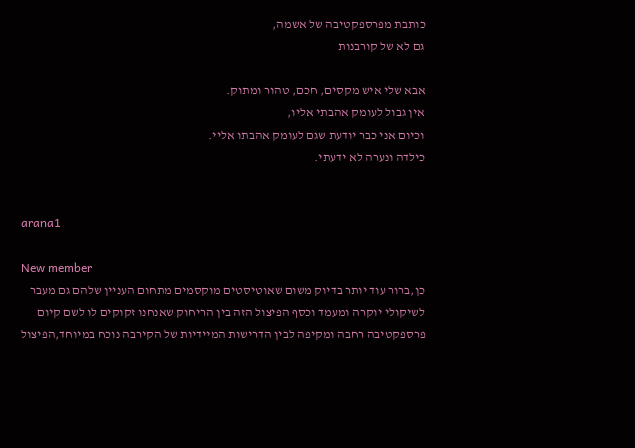כותבת מפרספקטיבה של אשמה,
גם לא של קורבנות

אבא שלי איש מקסים, חכם, טהור ומתוק.
אין גבול לעומק אהבתי אליו,
וכיום אני כבר יודעת שגם לעומק אהבתו אליי.
כילדה ונערה לא ידעתי.


arana1

New member
כן,ברור עוד יותר בדיוק משום שאוטיסטים מוקסמים מתחום העניין שלהם גם מעבר לשיקולי יוקרה ומעמד וכסף הפיצול הזה בין הריחוק שאנחנו זקוקים לו לשם קיום פרספקטיבה רחבה ומקיפה לבין הדרישות המיידיות של הקירבה נוכח במיוחד,הפיצול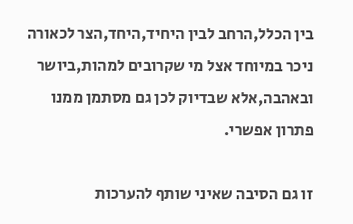בין הכלל,הרחב לבין היחיד,היחד,הצר לכאורה ניכר במיוחד אצל מי שקרובים למהות,ביושר ובאהבה,אלא שבדיוק לכן גם מסתמן ממנו פתרון אפשרי.

זו גם הסיבה שאיני שותף להערכות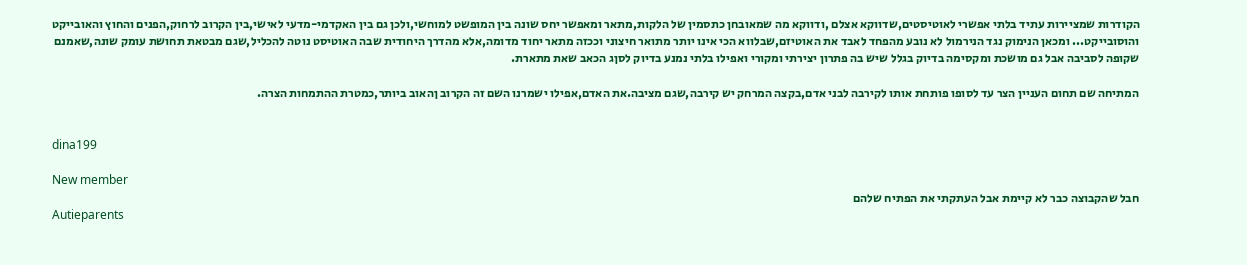הקודרות שמציירות עתיד בלתי אפשרי לאוטיסטים,שדווקא אצלם ,ודווקא מה שמאובחן כתסמין של הלקות,מתאר ומאפשר יחס שונה בין המופשט למוחשי,ולכן גם בין האקדמי-מדעי לאישי,בין הקרוב לרחוק,הפנים והחוץ והאובייקט והוסובייקט... ומכאן הנימוק נגד הנירמול לא נובע מהפחד לאבד את האוטיזם,שבלווא הכי אינו יותר מתואר חיצוני וככזה מתאר יחוד מדומה,אלא מהדרך היחודית שבה האוטיסט נוטה להכליל,שגם מבטאת תחושת עומק שונה,שאמנם שקופה לסביבה אבל גם מושכת ומקסימה בדיוק בגלל שיש בה פתרון יצירתי ומקורי ואפילו בלתי נמנע בדיוק לסןג הכאב שאת מתארת.

המתיחה שם תחום העניין הצר עד לסופו פותחת אותו לקירבה לבני אדם,בקצה המרחק יש קירבה,שגם מציבה.את האדם,אפילו ישמרנו השם זה הקרוב ןהאוב ביותר,כמטרת ההתמחות הצרה.


dina199

New member
חבל שהקבוצה כבר לא קיימת אבל העתקתי את הפתיח שלהם
Autieparents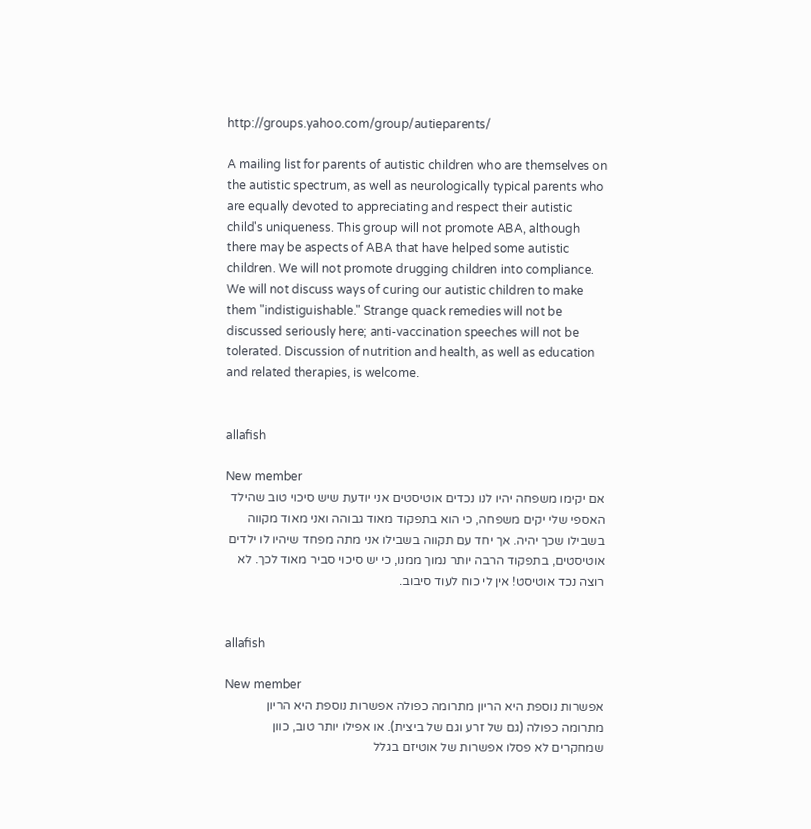http://groups.yahoo.com/group/autieparents/

A mailing list for parents of autistic children who are themselves on the autistic spectrum, as well as neurologically typical parents who are equally devoted to appreciating and respect their autistic child's uniqueness. This group will not promote ABA, although there may be aspects of ABA that have helped some autistic children. We will not promote drugging children into compliance. We will not discuss ways of curing our autistic children to make them "indistiguishable." Strange quack remedies will not be discussed seriously here; anti-vaccination speeches will not be tolerated. Discussion of nutrition and health, as well as education and related therapies, is welcome.


allafish

New member
אם יקימו משפחה יהיו לנו נכדים אוטיסטים אני יודעת שיש סיכוי טוב שהילד האספי שלי יקים משפחה, כי הוא בתפקוד מאוד גבוהה ואני מאוד מקווה בשבילו שכך יהיה. אך יחד עם תקווה בשבילו אני מתה מפחד שיהיו לו ילדים אוטיסטים, בתפקוד הרבה יותר נמוך ממנו, כי יש סיכוי סביר מאוד לכך. לא רוצה נכד אוטיסט! אין לי כוח לעוד סיבוב.


allafish

New member
אפשרות נוספת היא הריון מתרומה כפולה אפשרות נוספת היא הריון מתרומה כפולה (גם של זרע וגם של ביצית). או אפילו יותר טוב, כוון שמחקרים לא פסלו אפשרות של אוטיזם בגלל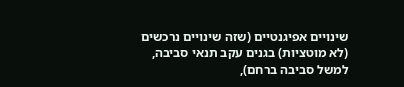שינויים אפיגנטיים (שזה שינויים נרכשים (לא מוטציות) בגנים עקב תנאי סביבה, למשל סביבה ברחם),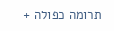תרומה כפולה +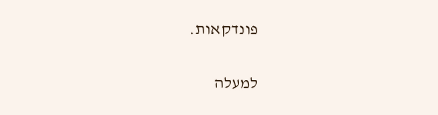פונדקאות.

למעלה